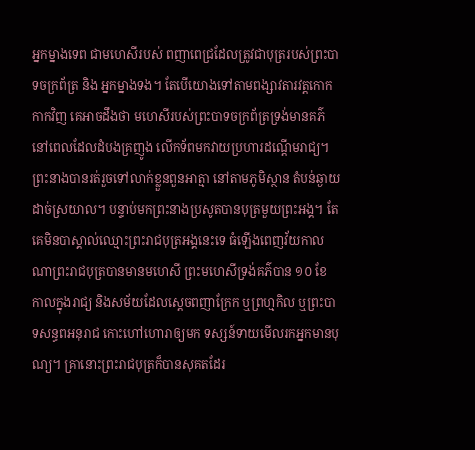អ្នកម្នាងទេព ជាមហេសីរបស់ ពញាពេជ្រដែលត្រូវជាបុត្ររបស់ព្រះបាទចក្រព័ត្រ និង អ្នកម្នាងទង។ តែបើយោងទៅតាមពង្សាវតារវត្ដកោកកាកវិញ គេអាចដឹងថា មហេសីរបស់ព្រះបាទចក្រព័ត្រទ្រង់មានគភ៌ នៅពេលដែលដំបងគ្រញូង លើកទ័ពមកវាយប្រហារដណ្ដើមរាជ្យ។ ព្រះនាងបានរត់រួចទៅលាក់ខ្លួនពួនអាត្មា នៅតាមភូមិស្ថាន តំបន់ឆ្ងាយដាច់ស្រយាល។ បន្ទាប់មកព្រះនាងប្រសូតបានបុត្រមួយព្រះអង្គ។ តែគេមិនបាស្គាល់ឈ្មោះព្រះរាជបុត្រអង្គនេះទេ ធំឡើងពេញវ័យកាលណាព្រះរាជបុត្របានមានមហេសី ព្រះមហេសីទ្រង់គភ៌បាន ១០ ខែ កាលក្នុងរាជ្យ និងសម័យដែលស្ដេចពញាក្រែក ឬព្រហ្មកិល ឬព្រះបាទសន្ធពអនុរាជ កោះហៅហោរាឲ្យមក ទស្សន៍ទាយមើលរកអ្នកមានបុណ្យ។ គ្រានោះព្រះរាជបុត្រក៏បានសុគតដែរ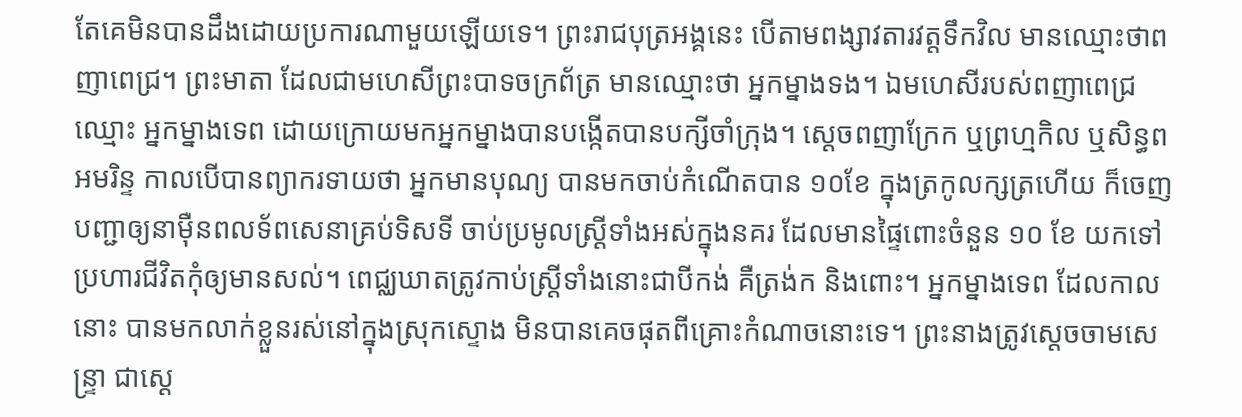តែគេមិនបានដឹងដោយប្រការណាមួយឡើយទេ។ ព្រះរាជបុត្រអង្គនេះ បើតាមពង្សាវតារវត្ដទឹកវិល មានឈ្មោះថាពញាពេជ្រ។ ព្រះមាតា ដែលជាមហេសីព្រះបាទចក្រព័ត្រ មានឈ្មោះថា អ្នកម្នាងទង។ ឯមហេសីរបស់ពញាពេជ្រឈ្មោះ អ្នកម្នាងទេព ដោយក្រោយមកអ្នកម្នាងបានបង្កើតបានបក្សីចាំក្រុង។ ស្ដេចពញាក្រែក ឬព្រហ្មកិល ឬសិន្ធពអមរិន្ទ កាលបើបានព្យាករទាយថា អ្នកមានបុណ្យ បានមកចាប់កំណើតបាន ១០ខែ ក្នុងត្រកូលក្សត្រហើយ ក៏ចេញបញ្ជាឲ្យនាម៉ឺនពលទ័ពសេនាគ្រប់ទិសទី ចាប់ប្រមូលស្ដ្រីទាំងអស់ក្នុងនគរ ដែលមានផ្ទៃពោះចំនួន ១០ ខែ យកទៅប្រហារជីវិតកុំឲ្យមានសល់។ ពេជ្ឈឃាតត្រូវកាប់ស្ដ្រីទាំងនោះជាបីកង់ គឺត្រង់ក និងពោះ។ អ្នកម្នាងទេព ដែលកាលនោះ បានមកលាក់ខ្លួនរស់នៅក្នុងស្រុកស្ទោង មិនបានគេចផុតពីគ្រោះកំណាចនោះទេ។ ព្រះនាងត្រូវស្ដេចចាមសេន្ទ្រា ជាស្ដេ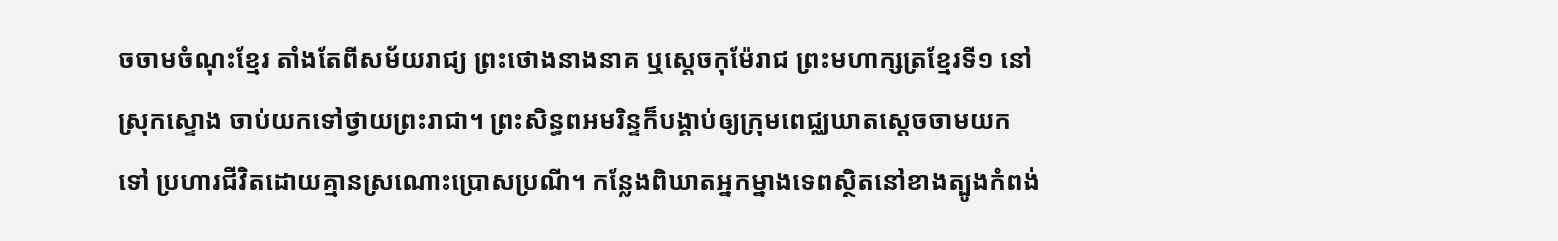ចចាមចំណុះខ្មែរ តាំងតែពីសម័យរាជ្យ ព្រះថោងនាងនាគ ឬស្ដេចកុម៉ែរាជ ព្រះមហាក្សត្រខ្មែរទី១ នៅស្រុកស្ទោង ចាប់យកទៅថ្វាយព្រះរាជា។ ព្រះសិន្ធពអមរិន្ទក៏បង្គាប់ឲ្យក្រុមពេជ្ឈឃាតស្ដេចចាមយកទៅ ប្រហារជីវិតដោយគ្មានស្រណោះប្រោសប្រណី។ កន្លែងពិឃាតអ្នកម្នាងទេពស្ថិតនៅខាងត្បូងកំពង់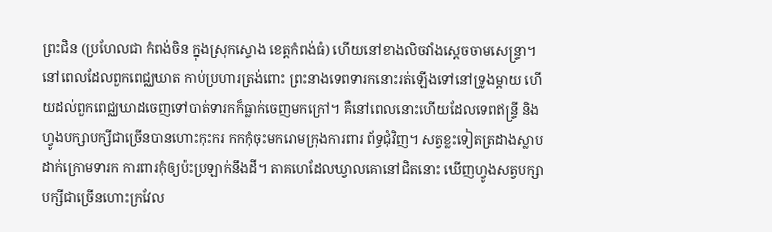ព្រះជិន (ប្រហែលជា កំពង់ចិន ក្នុងស្រុកស្ទោង ខេត្ដកំពង់ធំ) ហើយនៅខាងលិចវាំងស្ដេចចាមសេន្ទ្រា។ នៅពេលដែលពួកពេជ្ឈឃាត កាប់ប្រហារត្រង់ពោះ ព្រះនាងទេពទារកនោះរត់ឡើងទៅនៅទ្រូងម្ដាយ ហើយដល់ពួកពេជ្ឈឃាដចេញទៅបាត់ទារកក៏ធ្លាក់ចេញមកក្រៅ។ គឺនៅពេលនោះហើយដែលទេពឥន្ទ្រី និងហ្វូងបក្សាបក្សីជាច្រើនបានហោះកុះករ កកកុំចុះមករោមក្រុងការពារ ព័ទ្ធជុំវិញ។ សត្វខ្លះទៀតត្រដាងស្លាបដាក់ក្រោមទារក ការពារកុំឲ្យប៉ះប្រឡាក់នឹងដី។ តាគហេដែលឃ្វាលគោនៅជិតនោះ ឃើញហ្វូងសត្វបក្សាបក្សីជាច្រើនហោះក្រវែល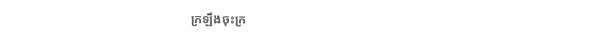ក្រឡឹងចុះក្រ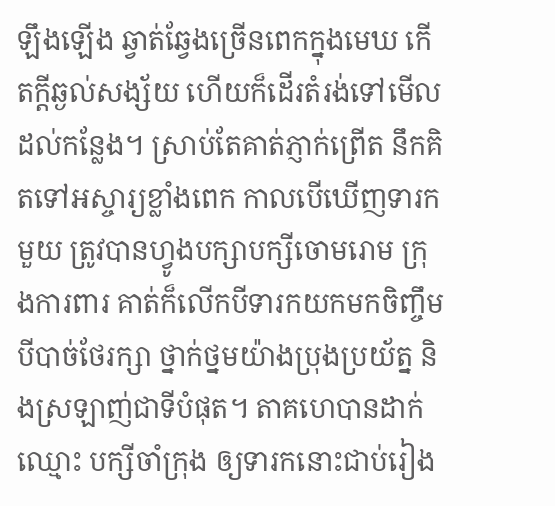ឡឹងឡើង ឆ្វាត់ឆ្វែងច្រើនពេកក្នុងមេឃ កើតក្ដីឆ្ងល់សង្ស័យ ហើយក៏ដើរតំរង់ទៅមើលដល់កន្លែង។ ស្រាប់តែគាត់ភ្ញាក់ព្រើត នឹកគិតទៅអស្ចារ្យខ្លាំងពេក កាលបើឃើញទារកមួយ ត្រូវបានហ្វូងបក្សាបក្សីចោមរោម ក្រុងការពារ គាត់ក៏លើកបីទារកយកមកចិញ្ចឹមបីបាច់ថែរក្សា ថ្នាក់ថ្នមយ៉ាងប្រុងប្រយ័ត្ន និងស្រឡាញ់ជាទីបំផុត។ តាគហេបានដាក់ឈ្មោះ បក្សីចាំក្រុង ឲ្យទារកនោះជាប់រៀង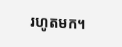រហូតមក។